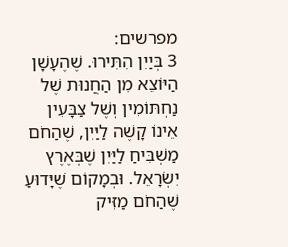מפרשים:
3 בְּיַיִן הִתִּירוּ. שֶׁהֶעָשָׁן הַיּוֹצֵא מִן הַחֲנוּת שֶׁל נַחְתּוֹמִין וְשֶׁל צַבָּעִין אֵינוֹ קָשֶׁה לַיַּיִן, שֶׁהַחֹם מַשְׁבִּיחַ לַיַּיִן שֶׁבְּאֶרֶץ יִשְׂרָאֵל. וּבְמָקוֹם שֶׁיָּדוּעַ שֶׁהַחֹם מַזִּיק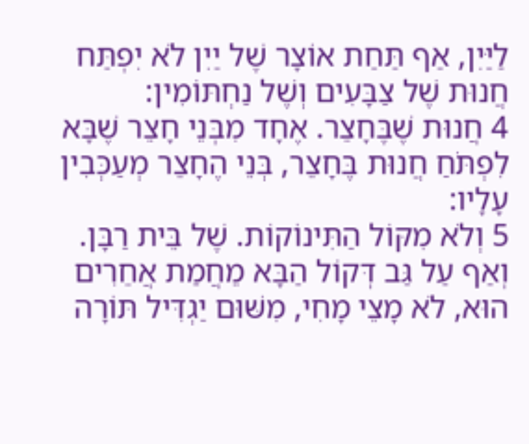לַיַּיִן, אַף תַּחַת אוֹצָר שֶׁל יַיִן לֹא יִפְתַּח חֲנוּת שֶׁל צַבָּעִים וְשֶׁל נַחְתּוֹמִין:
4 חֲנוּת שֶׁבֶּחָצֵר. אֶחָד מִבְּנֵי חָצֵר שֶׁבָּא לִפְתֹּחַ חֲנוּת בֶּחָצֵר, בְּנֵי הֶחָצֵר מְעַכְּבִין עָלָיו:
5 וְלֹא מִקּוֹל הַתִּינוֹקוֹת. שֶׁל בֵּית רַבָּן. וְאַף עַל גַּב דְּקוֹל הַבָּא מֵחֲמַת אֲחֵרִים הוּא, לֹא מָצֵי מָחִי, מִשּׁוּם יַגְדִּיל תּוֹרָה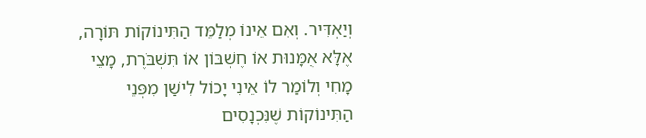וְיַאְדִּיר. וְאִם אֵינוֹ מְלַמֵּד הַתִּינוֹקוֹת תּוֹרָה, אֶלָּא אֻמָּנוּת אוֹ חֶשְׁבּוֹן אוֹ תִּשְׁבֹּרֶת, מָצֵי מָחִי וְלוֹמַר לוֹ אֵינִי יָכוֹל לִישַׁן מִפְּנֵי הַתִּינוֹקוֹת שֶׁנִּכְנָסִים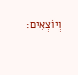וְיוֹצְאִים: